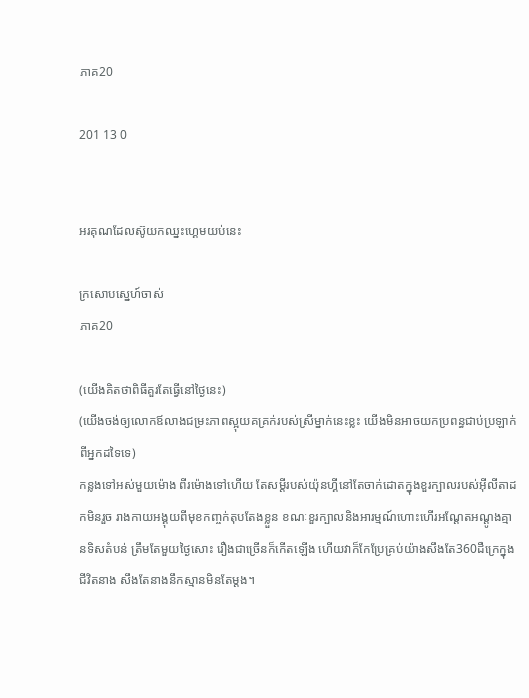ភាគ20

201 13 0


អរគុណដែលស៊ូយកឈ្នះហ្គេមយប់នេះ

ក្រសោបស្នេហ៍ចាស់
ភាគ20

(យើងគិតថាពិធីគួរតែធ្វើនៅថ្ងៃនេះ)
(យើងចង់ឲ្យលោកឪលាងជម្រះភាពស្អុយគគ្រក់របស់ស្រីម្នាក់នេះខ្លះ យើងមិនអាចយកប្រពន្ធជាប់ប្រឡាក់ពីអ្នកដទៃទេ)
កន្លងទៅអស់មួយម៉ោង ពីរម៉ោងទៅហើយ តែសម្ដីរបស់យ៉ុនហ្គីនៅតែចាក់ដោតក្នុងខួរក្បាលរបស់អ៊ីលីតាដកមិនរួច រាងកាយអង្គុយពីមុខកញ្ចក់តុបតែងខ្លួន ខណៈខួរក្បាលនិងអារម្មណ៍ហោះហើរអណ្ដែតអណ្ដូងគ្មានទិសតំបន់ ត្រឹមតែមួយថ្ងៃសោះ រឿងជាច្រើនក៏កើតឡើង ហើយវាក៏កែប្រែគ្រប់យ៉ាងសឹងតែ360ដឺក្រេក្នុងជីវិតនាង សឹងតែនាងនឹកស្មានមិនតែម្ដង។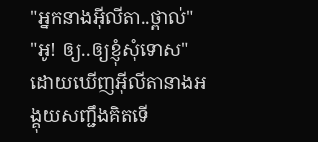"អ្នកនាងអ៊ីលីតា..ថ្ពាល់"
"អូ! ឲ្យ..ឲ្យខ្ញុំសុំទោស" ដោយឃើញអ៊ីលីតានាងអង្គុយសញ្ជឹងគិតទើ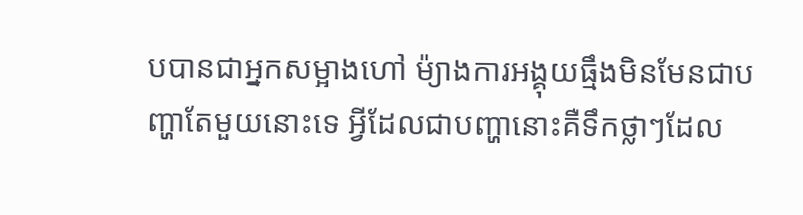បបានជាអ្នកសម្អាងហៅ ម៉្យាងការអង្គុយធ្មឹងមិនមែនជាបញ្ហាតែមួយនោះទេ អ្វីដែលជាបញ្ហានោះគឺទឹកថ្លាៗដែល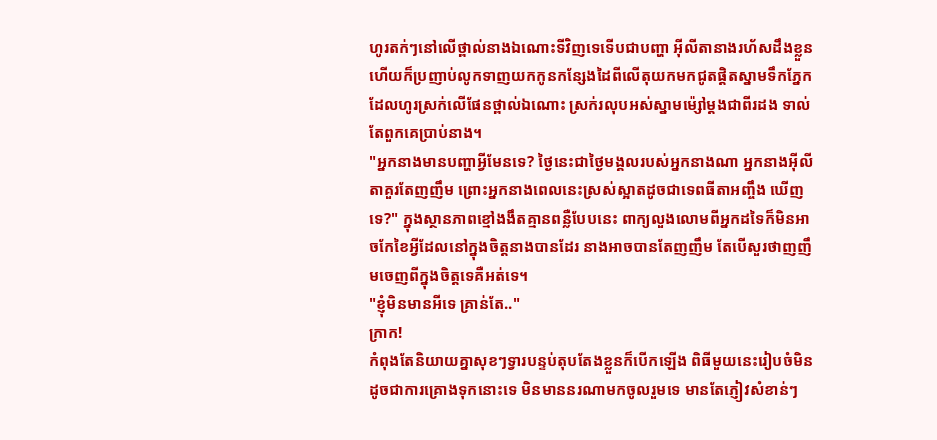ហូរតក់ៗនៅលើថ្ពាល់នាងឯណោះទីវិញទេទើបជាបញ្ហា អ៊ីលីតានាងរហ័សដឹងខ្លួន ហើយក៏ប្រញាប់លូកទាញយកកូនកន្សែងដៃពីលើតុយកមកជូតផ្ដិតស្នាមទឹកភ្នែកដែលហូរស្រក់លើផែនថ្ពាល់ឯណោះ ស្រក់រលុបអស់ស្នាមម៉្សៅម្ដងជាពីរដង ទាល់តែពួកគេប្រាប់នាង។
"អ្នកនាងមានបញ្ហាអ្វីមែនទេ? ថ្ងៃនេះជាថ្ងៃមង្គលរបស់អ្នកនាងណា អ្នកនាងអ៊ីលីតាគួរតែញញឹម ព្រោះអ្នកនាងពេលនេះស្រស់ស្អាតដូចជាទេពធីតាអញ្ចឹង ឃើញទេ?" ក្នុងស្ថានភាពខ្មៅងងឹតគ្មានពន្លឺបែបនេះ ពាក្យលួងលោមពីអ្នកដទៃក៏មិនអាចកែខៃអ្វីដែលនៅក្នុងចិត្តនាងបានដែរ នាងអាចបានតែញញឹម តែបើសួរថាញញឹមចេញពីក្នុងចិត្តទេគឺអត់ទេ។
"ខ្ញុំមិនមានអីទេ គ្រាន់តែ.."
ក្រាក!
កំពុងតែនិយាយគ្នាសុខៗទ្វារបន្ទប់តុបតែងខ្លួនក៏បើកឡើង ពិធីមួយនេះរៀបចំមិនដូចជាការគ្រោងទុកនោះទេ មិនមាននរណាមកចូលរួមទេ មានតែភ្ញៀវសំខាន់ៗ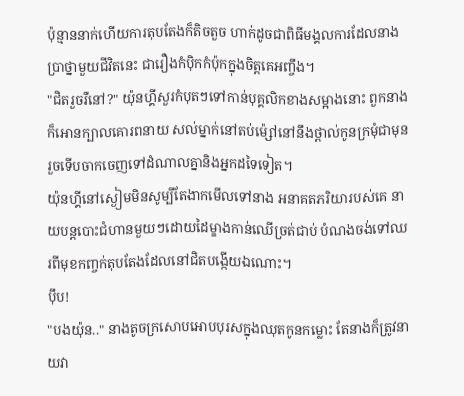ប៉ុន្មាននាក់ហើយការតុបតែងក៏តិចតួច ហាក់ដូចជាពិធីមង្គលការដែលនាងប្រាថ្នាមួយជីវិតនេះ ជារឿងកំបុិកកំប៉ុកក្នុងចិត្តគេអញ្ចឹង។
"ជិតរួចរឺនៅ?" យ៉ុនហ្គីសួរកំបុតៗទៅកាន់បុគ្គលិកខាងសម្អាងនោះ ពួកនាងក៏អោនក្បាលគោរពនាយ សល់ម្នាក់នៅតប់ម៉្សៅនៅនឹងថ្ពាល់កូនក្រមុំជាមុន រួចទើបចាកចេញទៅដំណាលគ្នានិងអ្នកដទៃទៀត។
យ៉ុនហ្គីនៅស្ងៀមមិនសូម្បីតែងាកមើលទៅនាង អនាគតភរិយារបស់គេ នាយបន្តបោះជំហានមួយៗដោយដៃម្ខាងកាន់ឈើច្រត់ជាប់ បំណងចង់ទៅឈរពីមុខកញ្ចក់តុបតែងដែលនៅជិតបង្កើយឯណោះ។
ប៉ឹប!
"បងយ៉ុន.." នាងតូចក្រសោបអោបបុរសក្នុងឈុតកូនកម្លោះ តែនាងក៏ត្រូវនាយវា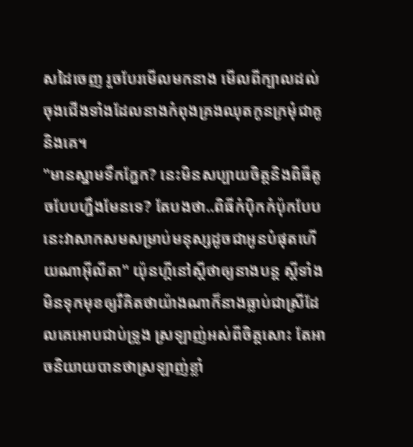សដៃចេញ រួចបែរមើលមកនាង មើលពីក្បាលដល់ចុងជើងទាំងដែលនាងកំពុងគ្រងឈុតកូនក្រមុំជាគូនិងគេ។
"មានស្នាមទឹកភ្នែក? នេះមិនសប្បាយចិត្តនិងពិធីតូចបែបហ្នឹងមែនទេ? តែបងថា..ពិធីកំបុិកកំប៉ុកបែបនេះវាសាកសមសម្រាប់មនុស្សដូចជាអូនបំផុតហើយណាអ៊ីលីតា" យ៉ុនហ្គីនៅស្ដីថាឲ្យនាងបន្ត ស្ដីទាំងមិនទុកមុខឲ្យរឺគិតថាយ៉ាងណាក៏នាងធ្លាប់ជាស្រីដែលគេអោបជាប់ទ្រូង ស្រឡាញ់អស់ពីចិត្តសោះ តែអាចនិយាយបានថាស្រឡាញ់ខ្លាំ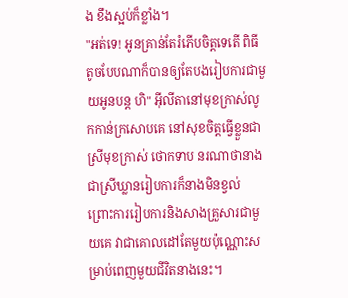ង ខឹងស្អប់ក៏ខ្លាំង។
"អត់ទេ! អូនគ្រាន់តែរំភើបចិត្តទេតើ ពិធីតូចបែបណាក៏បានឲ្យតែបងរៀបការជាមួយអូនបន្ត ហិ" អ៊ីលីតានៅមុខក្រាស់លូកកាន់ក្រសោបគេ នៅសុខចិត្តធ្វើខ្លួនជាស្រីមុខក្រាស់ ថោកទាប នរណាថានាងជាស្រីឃ្លានរៀបការក៏នាងមិនខ្វល់ ព្រោះការរៀបការនិងសាងគ្រួសារជាមួយគេ វាជាគោលដៅតែមួយប៉ុណ្ណោះសម្រាប់ពេញមួយជីវិតនាងនេះ។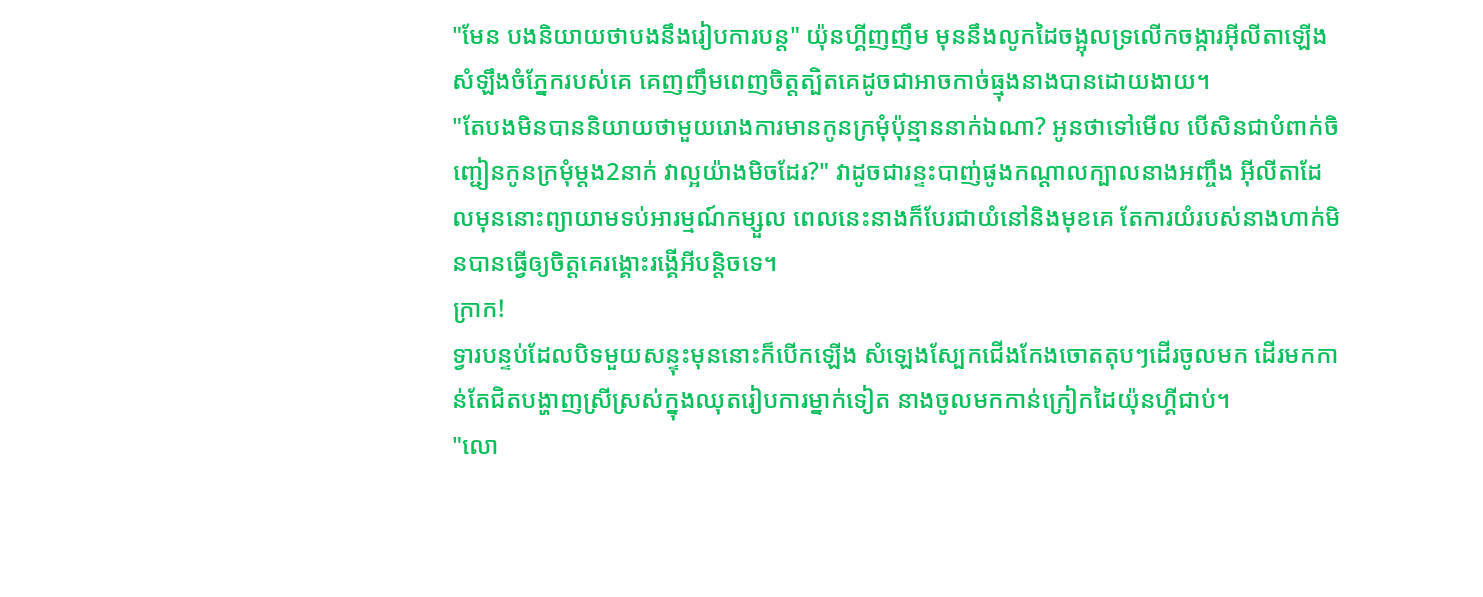"មែន បងនិយាយថាបងនឹងរៀបការបន្ត" យ៉ុនហ្គីញញឹម មុននឹងលូកដៃចង្អុលទ្រលើកចង្ការអ៊ីលីតាឡើង សំឡឹងចំភ្នែករបស់គេ គេញញឹមពេញចិត្តត្បិតគេដូចជាអាចកាច់ធ្មុងនាងបានដោយងាយ។
"តែបងមិនបាននិយាយថាមួយរោងការមានកូនក្រមុំប៉ុន្មាននាក់ឯណា? អូនថាទៅមើល បើសិនជាបំពាក់ចិញ្ជៀនកូនក្រមុំម្ដង2នាក់ វាល្អយ៉ាងមិចដែរ?" វាដូចជារន្ទះបាញ់ផូងកណ្ដាលក្បាលនាងអញ្ចឹង អ៊ីលីតាដែលមុននោះព្យាយាមទប់អារម្មណ៍កម្សួល ពេលនេះនាងក៏បែរជាយំនៅនិងមុខគេ តែការយំរបស់នាងហាក់មិនបានធ្វើឲ្យចិត្តគេរង្គោះរង្គើអីបន្តិចទេ។
ក្រាក!
ទ្វារបន្ទប់ដែលបិទមួយសន្ទុះមុននោះក៏បើកឡើង សំឡេងស្បែកជើងកែងចោតតុបៗដើរចូលមក ដើរមកកាន់តែជិតបង្ហាញស្រីស្រស់ក្នុងឈុតរៀបការម្នាក់ទៀត នាងចូលមកកាន់ក្រៀកដៃយ៉ុនហ្គីជាប់។
"លោ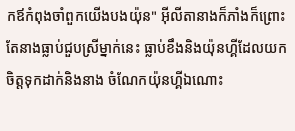កឪកំពុងចាំពួកយើងបងយ៉ុន" អ៊ីលីតានាងក៏ភាំងក៏ព្រោះតែនាងធ្លាប់ជួបស្រីម្នាក់នេះ ធ្លាប់ខឹងនិងយ៉ុនហ្គីដែលយកចិត្តទុកដាក់និងនាង ចំណែកយ៉ុនហ្គីឯណោះ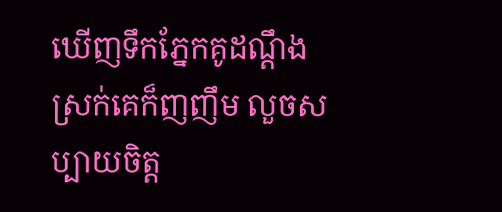ឃើញទឹកភ្នែកគូដណ្ដឹងស្រក់គេក៏ញញឹម លួចសប្បាយចិត្ត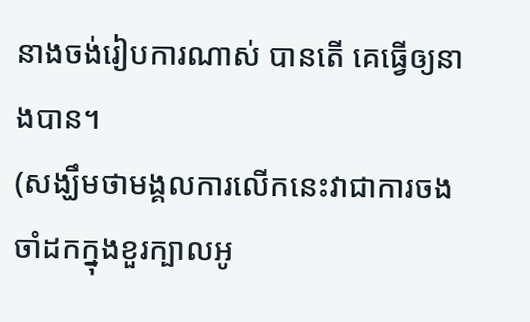នាងចង់រៀបការណាស់ បានតើ គេធ្វើឲ្យនាងបាន។
(សង្ឃឹមថាមង្គលការលើកនេះវាជាការចងចាំដកក្នុងខួរក្បាលអូ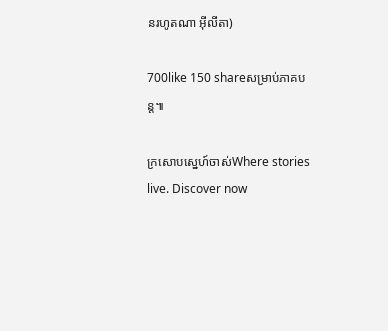នរហូតណា អ៊ីលីតា)

700like 150 shareសម្រាប់ភាគបន្ត៕

ក្រសោបស្នេហ៍ចាស់Where stories live. Discover now